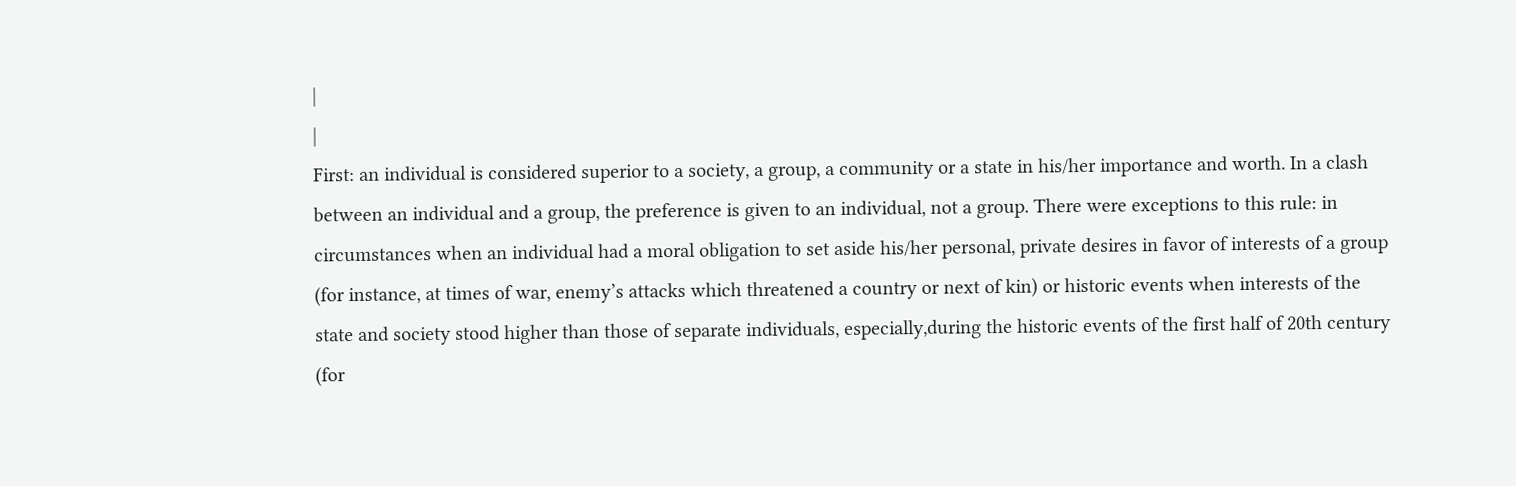|
|
First: an individual is considered superior to a society, a group, a community or a state in his/her importance and worth. In a clash between an individual and a group, the preference is given to an individual, not a group. There were exceptions to this rule: in circumstances when an individual had a moral obligation to set aside his/her personal, private desires in favor of interests of a group (for instance, at times of war, enemy’s attacks which threatened a country or next of kin) or historic events when interests of the state and society stood higher than those of separate individuals, especially,during the historic events of the first half of 20th century (for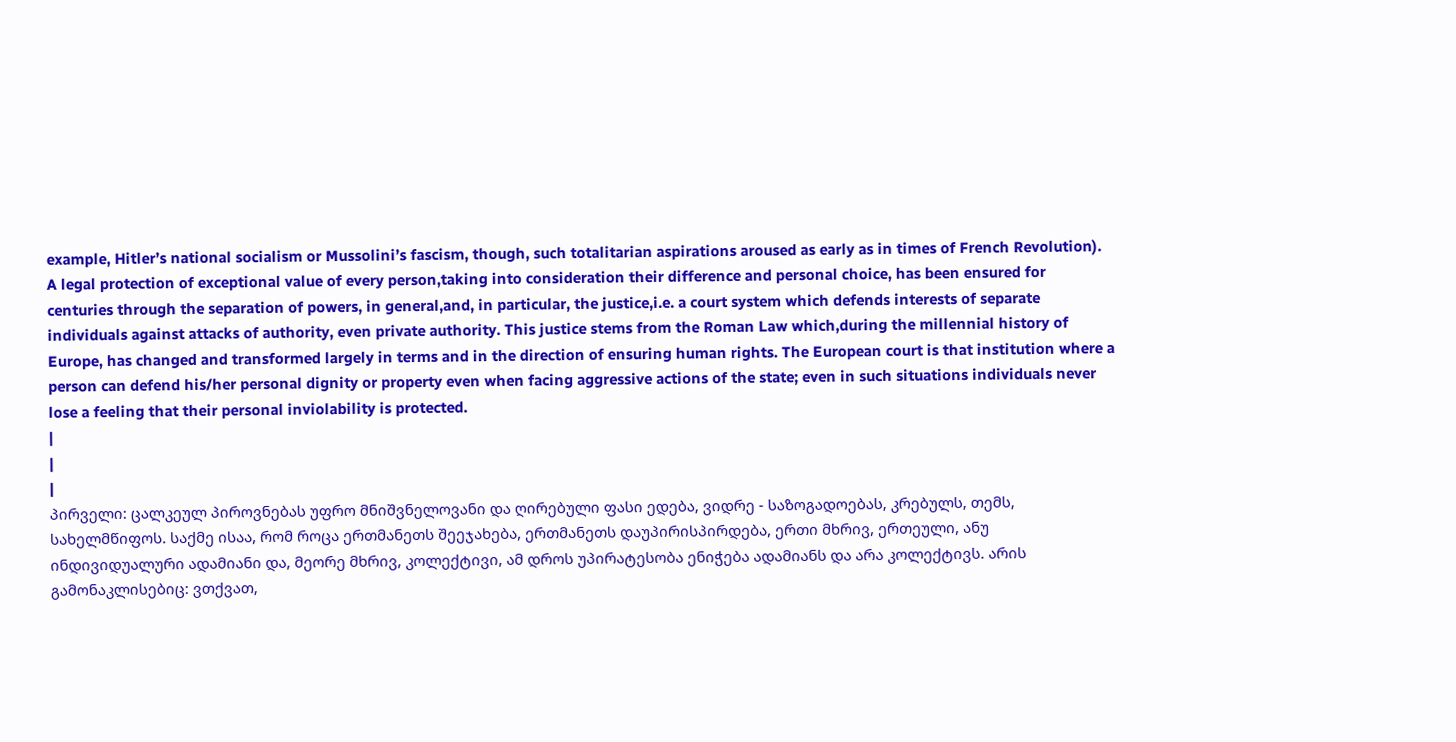example, Hitler’s national socialism or Mussolini’s fascism, though, such totalitarian aspirations aroused as early as in times of French Revolution). A legal protection of exceptional value of every person,taking into consideration their difference and personal choice, has been ensured for centuries through the separation of powers, in general,and, in particular, the justice,i.e. a court system which defends interests of separate individuals against attacks of authority, even private authority. This justice stems from the Roman Law which,during the millennial history of Europe, has changed and transformed largely in terms and in the direction of ensuring human rights. The European court is that institution where a person can defend his/her personal dignity or property even when facing aggressive actions of the state; even in such situations individuals never lose a feeling that their personal inviolability is protected.
|
|
|
პირველი: ცალკეულ პიროვნებას უფრო მნიშვნელოვანი და ღირებული ფასი ედება, ვიდრე - საზოგადოებას, კრებულს, თემს, სახელმწიფოს. საქმე ისაა, რომ როცა ერთმანეთს შეეჯახება, ერთმანეთს დაუპირისპირდება, ერთი მხრივ, ერთეული, ანუ ინდივიდუალური ადამიანი და, მეორე მხრივ, კოლექტივი, ამ დროს უპირატესობა ენიჭება ადამიანს და არა კოლექტივს. არის გამონაკლისებიც: ვთქვათ,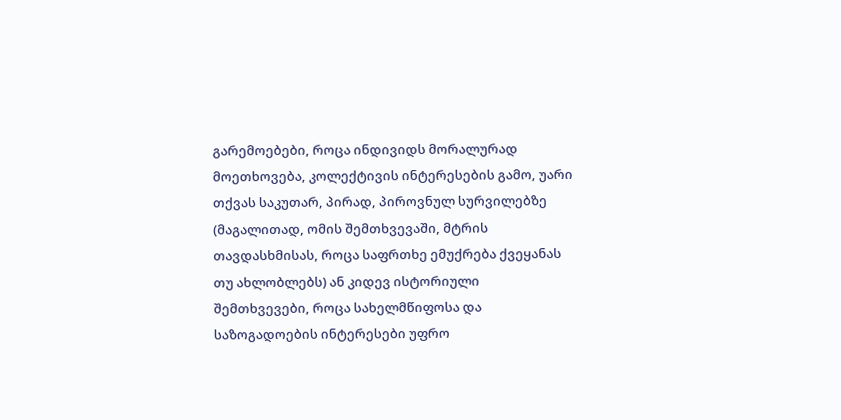გარემოებები, როცა ინდივიდს მორალურად მოეთხოვება, კოლექტივის ინტერესების გამო, უარი თქვას საკუთარ, პირად, პიროვნულ სურვილებზე (მაგალითად, ომის შემთხვევაში, მტრის თავდასხმისას, როცა საფრთხე ემუქრება ქვეყანას თუ ახლობლებს) ან კიდევ ისტორიული შემთხვევები, როცა სახელმწიფოსა და საზოგადოების ინტერესები უფრო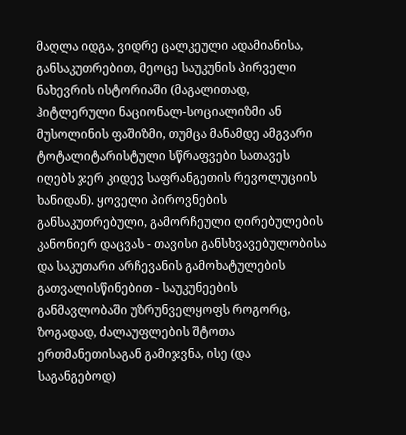მაღლა იდგა, ვიდრე ცალკეული ადამიანისა, განსაკუთრებით, მეოცე საუკუნის პირველი ნახევრის ისტორიაში (მაგალითად, ჰიტლერული ნაციონალ-სოციალიზმი ან მუსოლინის ფაშიზმი, თუმცა მანამდე ამგვარი ტოტალიტარისტული სწრაფვები სათავეს იღებს ჯერ კიდევ საფრანგეთის რევოლუციის ხანიდან). ყოველი პიროვნების განსაკუთრებული, გამორჩეული ღირებულების კანონიერ დაცვას - თავისი განსხვავებულობისა და საკუთარი არჩევანის გამოხატულების გათვალისწინებით - საუკუნეების განმავლობაში უზრუნველყოფს როგორც, ზოგადად, ძალაუფლების შტოთა ერთმანეთისაგან გამიჯვნა, ისე (და საგანგებოდ)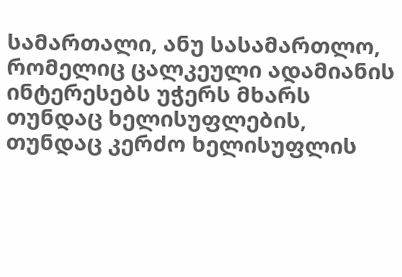სამართალი, ანუ სასამართლო, რომელიც ცალკეული ადამიანის ინტერესებს უჭერს მხარს თუნდაც ხელისუფლების, თუნდაც კერძო ხელისუფლის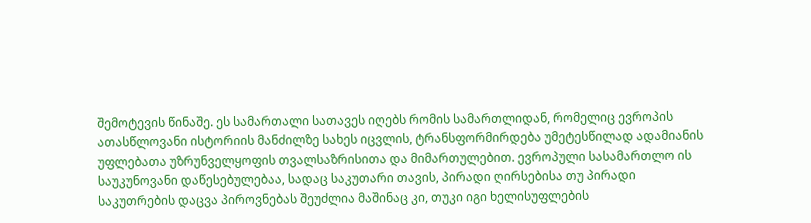შემოტევის წინაშე. ეს სამართალი სათავეს იღებს რომის სამართლიდან, რომელიც ევროპის ათასწლოვანი ისტორიის მანძილზე სახეს იცვლის, ტრანსფორმირდება უმეტესწილად ადამიანის უფლებათა უზრუნველყოფის თვალსაზრისითა და მიმართულებით. ევროპული სასამართლო ის საუკუნოვანი დაწესებულებაა, სადაც საკუთარი თავის, პირადი ღირსებისა თუ პირადი საკუთრების დაცვა პიროვნებას შეუძლია მაშინაც კი, თუკი იგი ხელისუფლების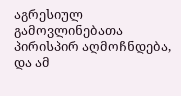აგრესიულ გამოვლინებათა პირისპირ აღმოჩნდება, და ამ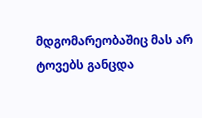მდგომარეობაშიც მას არ ტოვებს განცდა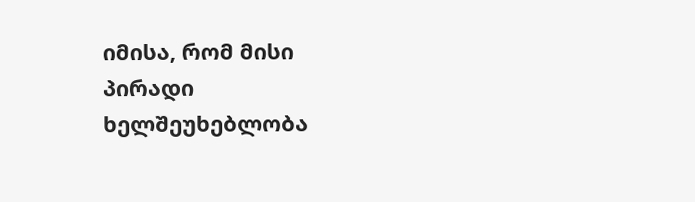იმისა, რომ მისი პირადი ხელშეუხებლობა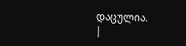დაცულია.
|